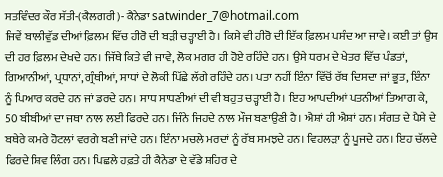ਸਤਵਿੰਦਰ ਕੌਰ ਸੱਤੀ-(ਕੈਲਗਰੀ)- ਕੈਨੇਡਾ satwinder_7@hotmail.com
ਜਿਵੇਂ ਬਾਲੀਵੁੱਡ ਦੀਆਂ ਫ਼ਿਲਮ ਵਿੱਚ ਹੀਰੋ ਦੀ ਬੜੀ ਚੜ੍ਹਾਈ ਹੈ। ਕਿਸੇ ਵੀ ਹੀਰੋ ਦੀ ਇੱਕ ਫ਼ਿਲਮ ਪਸੰਦ ਆ ਜਾਵੇ। ਕਈ ਤਾਂ ਉਸ ਦੀ ਹਰ ਫ਼ਿਲਮ ਦੇਖਦੇ ਹਨ। ਜਿੱਥੇ ਕਿਤੇ ਵੀ ਜਾਵੇ, ਲੋਕ ਮਗਰ ਹੀ ਹੋਏ ਰਹਿੰਦੇ ਹਨ। ਉਸੇ ਧਰਮ ਦੇ ਖੇਤਰ ਵਿੱਚ ਪੰਡਤਾਂ, ਗਿਆਨੀਆਂ, ਪ੍ਰਧਾਨਾਂ, ਗ੍ਰੰਥੀਆਂ, ਸਾਧਾਂ ਦੇ ਲੋਕੀ ਪਿੱਛੇ ਲੱਗੇ ਰਹਿੰਦੇ ਹਨ। ਪਤਾ ਨਹੀਂ ਇੰਨਾ ਵਿੱਚੋਂ ਰੱਬ ਦਿਸਦਾ ਜਾਂ ਭੂਤ, ਇੰਨਾ ਨੂੰ ਪਿਆਰ ਕਰਦੇ ਹਨ ਜਾਂ ਡਰਦੇ ਹਨ। ਸਾਧ ਸਾਧਣੀਆਂ ਦੀ ਵੀ ਬਹੁਤ ਚੜ੍ਹਾਈ ਹੈ। ਇਹ ਆਪਦੀਆਂ ਪਤਨੀਆਂ ਤਿਆਗ ਕੇ, 50 ਬੀਬੀਆਂ ਦਾ ਜਥਾ ਨਾਲ ਲਈ ਫਿਰਦੇ ਹਨ। ਜਿੰਨੇ ਜਿਹਦੇ ਨਾਲ ਮੌਜ ਬਣਾਉਣੀ ਹੈ। ਐਸ਼ਾਂ ਹੀ ਐਸ਼ਾਂ ਹਨ। ਸੰਗਤ ਦੇ ਪੈਸੇ ਦੇ ਬਥੇਰੇ ਕਮਰੇ ਹੋਟਲਾਂ ਵਰਗੇ ਬਣੀ ਜਾਂਦੇ ਹਨ। ਇੰਨਾ ਮਚਲੇ ਮਰਦਾਂ ਨੂੰ ਰੱਬ ਸਮਝਦੇ ਹਨ। ਵਿਹਲੜਾ ਨੂੰ ਪੂਜਦੇ ਹਨ। ਇਹ ਚੱਲਦੇ ਫਿਰਦੇ ਸ਼ਿਵ ਲਿੰਗ ਹਨ। ਪਿਛਲੇ ਹਫ਼ਤੇ ਹੀ ਕੈਨੇਡਾ ਦੇ ਵੱਡੇ ਸ਼ਹਿਰ ਦੇ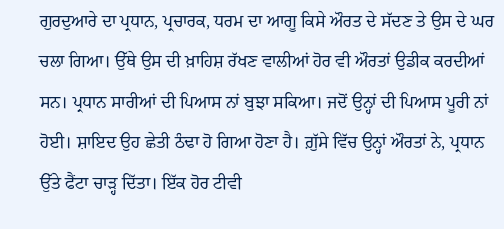ਗੁਰਦੁਆਰੇ ਦਾ ਪ੍ਰਧਾਨ, ਪ੍ਰਚਾਰਕ, ਧਰਮ ਦਾ ਆਗੂ ਕਿਸੇ ਔਰਤ ਦੇ ਸੱਦਣ ਤੇ ਉਸ ਦੇ ਘਰ ਚਲਾ ਗਿਆ। ਉੱਥੇ ਉਸ ਦੀ ਖ਼ਾਹਿਸ਼ ਰੱਖਣ ਵਾਲੀਆਂ ਹੋਰ ਵੀ ਔਰਤਾਂ ਉਡੀਕ ਕਰਦੀਆਂ ਸਨ। ਪ੍ਰਧਾਨ ਸਾਰੀਆਂ ਦੀ ਪਿਆਸ ਨਾਂ ਬੁਝਾ ਸਕਿਆ। ਜਦੋਂ ਉਨ੍ਹਾਂ ਦੀ ਪਿਆਸ ਪੂਰੀ ਨਾਂ ਹੋਈ। ਸ਼ਾਇਦ ਉਹ ਛੇਤੀ ਠੰਢਾ ਹੋ ਗਿਆ ਹੋਣਾ ਹੈ। ਗ਼ੁੱਸੇ ਵਿੱਚ ਉਨ੍ਹਾਂ ਔਰਤਾਂ ਨੇ, ਪ੍ਰਧਾਨ ਉੱਤੇ ਫੈਂਟਾ ਚਾੜ੍ਹ ਦਿੱਤਾ। ਇੱਕ ਹੋਰ ਟੀਵੀ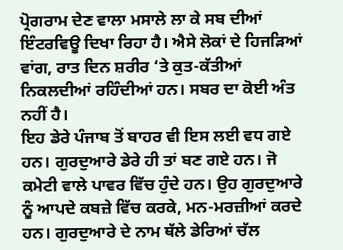ਪ੍ਰੋਗਰਾਮ ਦੇਣ ਵਾਲਾ ਮਸਾਲੇ ਲਾ ਕੇ ਸਬ ਦੀਆਂ ਇੰਟਰਵਿਊ ਦਿਖਾ ਰਿਹਾ ਹੈ। ਐਸੇ ਲੋਕਾਂ ਦੇ ਹਿਜੜਿਆਂ ਵਾਂਗ, ਰਾਤ ਦਿਨ ਸ਼ਰੀਰ ‘ਤੇ ਕੁਤ-ਕੱਤੀਆਂ ਨਿਕਲਦੀਆਂ ਰਹਿੰਦੀਆਂ ਹਨ। ਸਬਰ ਦਾ ਕੋਈ ਅੰਤ ਨਹੀਂ ਹੈ।
ਇਹ ਡੇਰੇ ਪੰਜਾਬ ਤੋਂ ਬਾਹਰ ਵੀ ਇਸ ਲਈ ਵਧ ਗਏ ਹਨ। ਗੁਰਦੁਆਰੇ ਡੇਰੇ ਹੀ ਤਾਂ ਬਣ ਗਏ ਹਨ। ਜੋ ਕਮੇਟੀ ਵਾਲੇ ਪਾਵਰ ਵਿੱਚ ਹੁੰਦੇ ਹਨ। ਉਹ ਗੁਰਦੁਆਰੇ ਨੂੰ ਆਪਦੇ ਕਬਜ਼ੇ ਵਿੱਚ ਕਰਕੇ, ਮਨ-ਮਰਜ਼ੀਆਂ ਕਰਦੇ ਹਨ। ਗੁਰਦੁਆਰੇ ਦੇ ਨਾਮ ਥੱਲੇ ਡੇਰਿਆਂ ਚੱਲ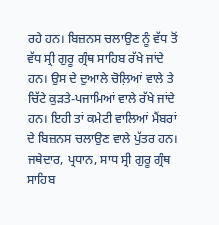ਰਹੇ ਹਨ। ਬਿਜ਼ਨਸ ਚਲਾਉਣ ਨੂੰ ਵੱਧ ਤੋਂ ਵੱਧ ਸ੍ਰੀ ਗੁਰੂ ਗ੍ਰੰਥ ਸਾਹਿਬ ਰੱਖੇ ਜਾਂਦੇ ਹਨ। ਉਸ ਦੇ ਦੁਆਲੇ ਚੋਲ਼ਿਆਂ ਵਾਲੇ ਤੇ ਚਿੱਟੇ ਕੁੜਤੇ-ਪਜਾਮਿਆਂ ਵਾਲੇ ਰੱਖੇ ਜਾਂਦੇ ਹਨ। ਇਹੀ ਤਾਂ ਕਮੇਟੀ ਵਾਲਿਆਂ ਮੈਂਬਰਾਂ ਦੇ ਬਿਜ਼ਨਸ ਚਲਾਉਣ ਵਾਲੇ ਪੁੱਤਰ ਹਨ। ਜਥੇਦਾਰ, ਪ੍ਰਧਾਨ, ਸਾਧ ਸ੍ਰੀ ਗੁਰੂ ਗ੍ਰੰਥ ਸਾਹਿਬ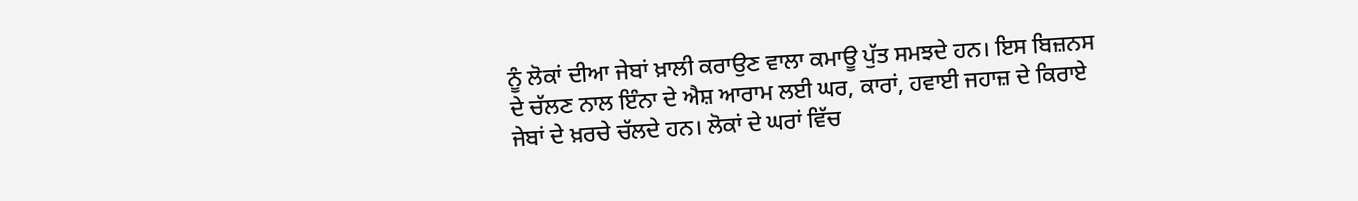ਨੂੰ ਲੋਕਾਂ ਦੀਆ ਜੇਬਾਂ ਖ਼ਾਲੀ ਕਰਾਉਣ ਵਾਲਾ ਕਮਾਊ ਪੁੱਤ ਸਮਝਦੇ ਹਨ। ਇਸ ਬਿਜ਼ਨਸ ਦੇ ਚੱਲਣ ਨਾਲ ਇੰਨਾ ਦੇ ਐਸ਼ ਆਰਾਮ ਲਈ ਘਰ, ਕਾਰਾਂ, ਹਵਾਈ ਜਹਾਜ਼ ਦੇ ਕਿਰਾਏ ਜੇਬਾਂ ਦੇ ਖ਼ਰਚੇ ਚੱਲਦੇ ਹਨ। ਲੋਕਾਂ ਦੇ ਘਰਾਂ ਵਿੱਚ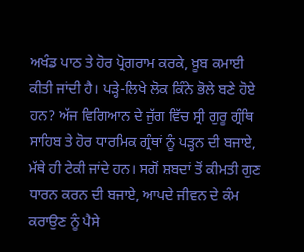ਅਖੰਡ ਪਾਠ ਤੇ ਹੋਰ ਪ੍ਰੋਗਰਾਮ ਕਰਕੇ, ਖ਼ੂਬ ਕਮਾਈ ਕੀਤੀ ਜਾਂਦੀ ਹੈ। ਪੜ੍ਹੇ-ਲਿਖੇ ਲੋਕ ਕਿੰਨੇ ਭੋਲੇ ਬਣੇ ਹੋਏ ਹਨ? ਅੱਜ ਵਿਗਿਆਨ ਦੇ ਜੁੱਗ ਵਿੱਚ ਸ੍ਰੀ ਗੁਰੂ ਗ੍ਰੰਥਿ ਸਾਹਿਬ ਤੇ ਹੋਰ ਧਾਰਮਿਕ ਗ੍ਰੰਥਾਂ ਨੂੰ ਪੜ੍ਹਨ ਦੀ ਬਜਾਏ, ਮੱਥੇ ਹੀ ਟੇਕੀ ਜਾਂਦੇ ਹਨ। ਸਗੋਂ ਸ਼ਬਦਾਂ ਤੋਂ ਕੀਮਤੀ ਗੁਣ ਧਾਰਨ ਕਰਨ ਦੀ ਬਜਾਏ, ਆਪਦੇ ਜੀਵਨ ਦੇ ਕੰਮ ਕਰਾਉਣ ਨੂੰ ਪੈਸੇ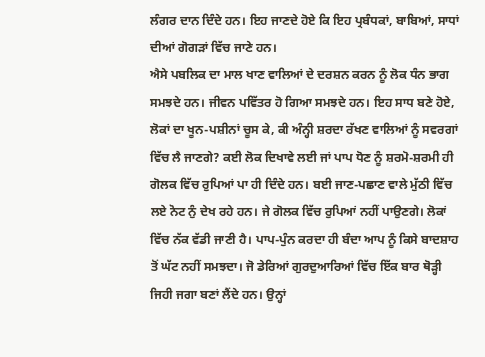ਲੰਗਰ ਦਾਨ ਦਿੰਦੇ ਹਨ। ਇਹ ਜਾਣਦੇ ਹੋਏ ਕਿ ਇਹ ਪ੍ਰਬੰਧਕਾਂ, ਬਾਬਿਆਂ, ਸਾਧਾਂ ਦੀਆਂ ਗੋਗੜਾਂ ਵਿੱਚ ਜਾਣੇ ਹਨ।
ਐਸੇ ਪਬਲਿਕ ਦਾ ਮਾਲ ਖਾਣ ਵਾਲਿਆਂ ਦੇ ਦਰਸ਼ਨ ਕਰਨ ਨੂੰ ਲੋਕ ਧੰਨ ਭਾਗ ਸਮਝਦੇ ਹਨ। ਜੀਵਨ ਪਵਿੱਤਰ ਹੋ ਗਿਆ ਸਮਝਦੇ ਹਨ। ਇਹ ਸਾਧ ਬਣੇ ਹੋਏ, ਲੋਕਾਂ ਦਾ ਖੂਨ-ਪਸ਼ੀਨਾਂ ਚੂਸ ਕੇ, ਕੀ ਅੰਨ੍ਹੀ ਸ਼ਰਦਾ ਰੱਖਣ ਵਾਲਿਆਂ ਨੂੰ ਸਵਰਗਾਂ ਵਿੱਚ ਲੈ ਜਾਣਗੇ? ਕਈ ਲੋਕ ਦਿਖਾਵੇ ਲਈ ਜਾਂ ਪਾਪ ਧੋਣ ਨੂੰ ਸ਼ਰਮੋ-ਸ਼ਰਮੀ ਹੀ ਗੋਲਕ ਵਿੱਚ ਰੁਪਿਆਂ ਪਾ ਹੀ ਦਿੰਦੇ ਹਨ। ਬਈ ਜਾਣ-ਪਛਾਣ ਵਾਲੇ ਮੁੱਠੀ ਵਿੱਚ ਲਏ ਨੋਟ ਨੁੰ ਦੇਖ ਰਹੇ ਹਨ। ਜੇ ਗੋਲਕ ਵਿੱਚ ਰੁਪਿਆਂ ਨਹੀਂ ਪਾਉਣਗੇ। ਲੋਕਾਂ ਵਿੱਚ ਨੱਕ ਵੱਡੀ ਜਾਣੀ ਹੈ। ਪਾਪ-ਪੁੰਨ ਕਰਦਾ ਹੀ ਬੰਦਾ ਆਪ ਨੂੰ ਕਿਸੇ ਬਾਦਸ਼ਾਹ ਤੋਂ ਘੱਟ ਨਹੀਂ ਸਮਝਦਾ। ਜੋ ਡੇਰਿਆਂ ਗੁਰਦੁਆਰਿਆਂ ਵਿੱਚ ਇੱਕ ਬਾਰ ਥੋੜ੍ਹੀ ਜਿਹੀ ਜਗਾ ਬਣਾਂ ਲੈਂਦੇ ਹਨ। ਉਨ੍ਹਾਂ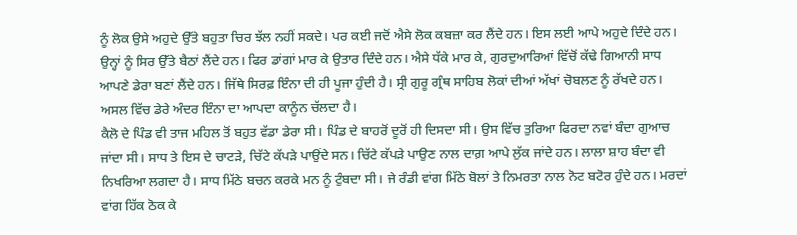ਨੂੰ ਲੋਕ ਉਸੇ ਅਹੁਦੇ ਉੱਤੇ ਬਹੁਤਾ ਚਿਰ ਝੱਲ ਨਹੀਂ ਸਕਦੇ। ਪਰ ਕਈ ਜਦੋਂ ਐਸੇ ਲੋਕ ਕਬਜ਼ਾ ਕਰ ਲੈਂਦੇ ਹਨ। ਇਸ ਲਈ ਆਪੇ ਅਹੁਦੇ ਦਿੰਦੇ ਹਨ। ਉਨ੍ਹਾਂ ਨੂੰ ਸਿਰ ਉੱਤੇ ਬੈਠਾਂ ਲੈਂਦੇ ਹਨ। ਫਿਰ ਡਾਂਗਾਂ ਮਾਰ ਕੇ ਉਤਾਰ ਦਿੰਦੇ ਹਨ। ਐਸੇ ਧੱਕੇ ਮਾਰ ਕੇ, ਗੁਰਦੁਆਰਿਆਂ ਵਿੱਚੋਂ ਕੱਢੇ ਗਿਆਨੀ ਸਾਧ ਆਪਣੇ ਡੇਰਾ ਬਣਾਂ ਲੈਂਦੇ ਹਨ। ਜਿੱਥੇ ਸਿਰਫ਼ ਇੰਨਾ ਦੀ ਹੀ ਪੂਜਾ ਹੁੰਦੀ ਹੈ। ਸ੍ਰੀ ਗੁਰੂ ਗ੍ਰੰਥ ਸਾਹਿਬ ਲੋਕਾਂ ਦੀਆਂ ਅੱਖਾਂ ਚੋਬਲਣ ਨੂੰ ਰੱਖਦੇ ਹਨ। ਅਸਲ ਵਿੱਚ ਡੇਰੇ ਅੰਦਰ ਇੰਨਾ ਦਾ ਆਪਦਾ ਕਾਨੂੰਨ ਚੱਲਦਾ ਹੈ।
ਕੈਲੋ ਦੇ ਪਿੰਡ ਵੀ ਤਾਜ ਮਹਿਲ ਤੋਂ ਬਹੁਤ ਵੱਡਾ ਡੇਰਾ ਸੀ। ਪਿੰਡ ਦੇ ਬਾਹਰੋਂ ਦੂਰੋਂ ਹੀ ਦਿਸਦਾ ਸੀ। ਉਸ ਵਿੱਚ ਤੁਰਿਆ ਫਿਰਦਾ ਨਵਾਂ ਬੰਦਾ ਗੁਆਚ ਜਾਂਦਾ ਸੀ। ਸਾਧ ਤੇ ਇਸ ਦੇ ਚਾਟੜੇ, ਚਿੱਟੇ ਕੱਪੜੇ ਪਾਉਂਦੇ ਸਨ। ਚਿੱਟੇ ਕੱਪੜੇ ਪਾਉਣ ਨਾਲ ਦਾਗ਼ ਆਪੇ ਲੁੱਕ ਜਾਂਦੇ ਹਨ। ਲਾਲਾ ਸ਼ਾਹ ਬੰਦਾ ਵੀ ਨਿਖਰਿਆ ਲਗਦਾ ਹੈ। ਸਾਧ ਮਿੱਠੇ ਬਚਨ ਕਰਕੇ ਮਨ ਨੂੰ ਟੁੰਬਦਾ ਸੀ। ਜੇ ਰੰਡੀ ਵਾਂਗ ਮਿੱਠੇ ਬੋਲਾਂ ਤੇ ਨਿਮਰਤਾ ਨਾਲ ਨੋਟ ਬਟੋਰ ਹੁੰਦੇ ਹਨ। ਮਰਦਾਂ ਵਾਂਗ ਹਿੱਕ ਠੋਕ ਕੇ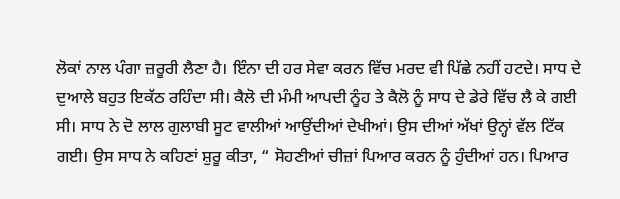ਲੋਕਾਂ ਨਾਲ ਪੰਗਾ ਜ਼ਰੂਰੀ ਲੈਣਾ ਹੈ। ਇੰਨਾ ਦੀ ਹਰ ਸੇਵਾ ਕਰਨ ਵਿੱਚ ਮਰਦ ਵੀ ਪਿੱਛੇ ਨਹੀਂ ਹਟਦੇ। ਸਾਧ ਦੇ ਦੁਆਲੇ ਬਹੁਤ ਇਕੱਠ ਰਹਿੰਦਾ ਸੀ। ਕੈਲੋ ਦੀ ਮੰਮੀ ਆਪਦੀ ਨੂੰਹ ਤੇ ਕੈਲੋ ਨੂੰ ਸਾਧ ਦੇ ਡੇਰੇ ਵਿੱਚ ਲੈ ਕੇ ਗਈ ਸੀ। ਸਾਧ ਨੇ ਦੋ ਲਾਲ ਗੁਲਾਬੀ ਸੂਟ ਵਾਲੀਆਂ ਆਉਂਦੀਆਂ ਦੇਖੀਆਂ। ਉਸ ਦੀਆਂ ਅੱਖਾਂ ਉਨ੍ਹਾਂ ਵੱਲ ਟਿੱਕ ਗਈ। ਉਸ ਸਾਧ ਨੇ ਕਹਿਣਾਂ ਸ਼ੁਰੂ ਕੀਤਾ, “ ਸੋਹਣੀਆਂ ਚੀਜ਼ਾਂ ਪਿਆਰ ਕਰਨ ਨੂੰ ਹੁੰਦੀਆਂ ਹਨ। ਪਿਆਰ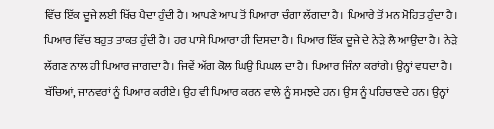ਵਿੱਚ ਇੱਕ ਦੂਜੇ ਲਈ ਖਿੱਚ ਪੈਦਾ ਹੁੰਦੀ ਹੈ। ਆਪਣੇ ਆਪ ਤੋਂ ਪਿਆਰਾ ਚੰਗਾ ਲੱਗਦਾ ਹੈ। ਪਿਆਰੇ ਤੋਂ ਮਨ ਮੋਹਿਤ ਹੁੰਦਾ ਹੈ। ਪਿਆਰ ਵਿੱਚ ਬਹੁਤ ਤਾਕਤ ਹੁੰਦੀ ਹੈ। ਹਰ ਪਾਸੇ ਪਿਆਰਾ ਹੀ ਦਿਸਦਾ ਹੈ। ਪਿਆਰ ਇੱਕ ਦੂਜੇ ਦੇ ਨੇੜੇ ਲੈ ਆਉਂਦਾ ਹੈ। ਨੇੜੇ ਲੱਗਣ ਨਾਲ ਹੀ ਪਿਆਰ ਜਾਗਦਾ ਹੈ। ਜਿਵੇਂ ਅੱਗ ਕੋਲ ਘਿਉ ਪਿਘਲ ਦਾ ਹੈ। ਪਿਆਰ ਜਿੰਨਾ ਕਰਾਂਗੇ। ਉਨ੍ਹਾਂ ਵਧਦਾ ਹੈ। ਬੱਚਿਆਂ, ਜਾਨਵਰਾਂ ਨੂੰ ਪਿਆਰ ਕਰੀਏ। ਉਹ ਵੀ ਪਿਆਰ ਕਰਨ ਵਾਲੇ ਨੂੰ ਸਮਝਦੇ ਹਨ। ਉਸ ਨੂੰ ਪਹਿਚਾਣਦੇ ਹਨ। ਉਨ੍ਹਾਂ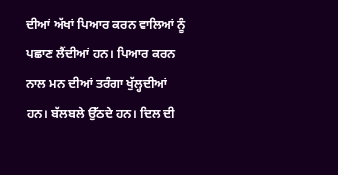ਦੀਆਂ ਅੱਖਾਂ ਪਿਆਰ ਕਰਨ ਵਾਲਿਆਂ ਨੂੰ ਪਛਾਣ ਲੈਂਦੀਆਂ ਹਨ। ਪਿਆਰ ਕਰਨ ਨਾਲ ਮਨ ਦੀਆਂ ਤਰੰਗਾ ਖੁੱਲ੍ਹਦੀਆਂ ਹਨ। ਬੱਲਬਲੇ ਉੱਠਦੇ ਹਨ। ਦਿਲ ਦੀ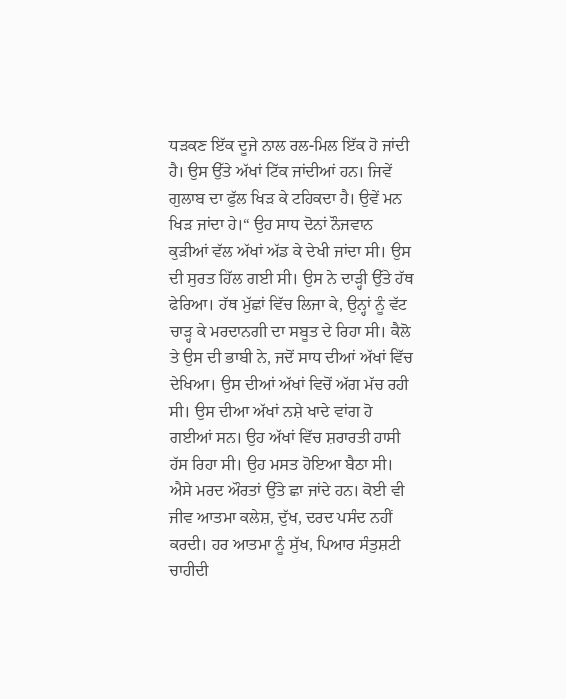ਧੜਕਣ ਇੱਕ ਦੂਜੇ ਨਾਲ ਰਲ-ਮਿਲ ਇੱਕ ਹੋ ਜਾਂਦੀ ਹੈ। ਉਸ ਉੱਤੇ ਅੱਖਾਂ ਟਿੱਕ ਜਾਂਦੀਆਂ ਹਨ। ਜਿਵੇਂ ਗੁਲਾਬ ਦਾ ਫੁੱਲ ਖਿੜ ਕੇ ਟਹਿਕਦਾ ਹੈ। ਉਵੇਂ ਮਨ ਖਿੜ ਜਾਂਦਾ ਹੇ।“ ਉਹ ਸਾਧ ਦੋਨਾਂ ਨੌਜਵਾਨ ਕੁੜੀਆਂ ਵੱਲ ਅੱਖਾਂ ਅੱਡ ਕੇ ਦੇਖੀ ਜਾਂਦਾ ਸੀ। ਉਸ ਦੀ ਸੁਰਤ ਹਿੱਲ ਗਈ ਸੀ। ਉਸ ਨੇ ਦਾੜ੍ਹੀ ਉੱਤੇ ਹੱਥ ਫੇਰਿਆ। ਹੱਥ ਮੁੱਛਾਂ ਵਿੱਚ ਲਿਜਾ ਕੇ, ਉਨ੍ਹਾਂ ਨੂੰ ਵੱਟ ਚਾੜ੍ਹ ਕੇ ਮਰਦਾਨਗੀ ਦਾ ਸਬੂਤ ਦੇ ਰਿਹਾ ਸੀ। ਕੈਲੋ ਤੇ ਉਸ ਦੀ ਭਾਬੀ ਨੇ, ਜਦੋਂ ਸਾਧ ਦੀਆਂ ਅੱਖਾਂ ਵਿੱਚ ਦੇਖਿਆ। ਉਸ ਦੀਆਂ ਅੱਖਾਂ ਵਿਚੋਂ ਅੱਗ ਮੱਚ ਰਹੀ ਸੀ। ਉਸ ਦੀਆ ਅੱਖਾਂ ਨਸ਼ੇ ਖਾਦੇ ਵਾਂਗ ਹੋ ਗਈਆਂ ਸਨ। ਉਹ ਅੱਖਾਂ ਵਿੱਚ ਸ਼ਰਾਰਤੀ ਹਾਸੀ ਹੱਸ ਰਿਹਾ ਸੀ। ਉਹ ਮਸਤ ਹੋਇਆ ਬੈਠਾ ਸੀ। ਐਸੇ ਮਰਦ ਔਰਤਾਂ ਉੱਤੇ ਛਾ ਜਾਂਦੇ ਹਨ। ਕੋਈ ਵੀ ਜੀਵ ਆਤਮਾ ਕਲੇਸ਼, ਦੁੱਖ, ਦਰਦ ਪਸੰਦ ਨਹੀਂ ਕਰਦੀ। ਹਰ ਆਤਮਾ ਨੂੰ ਸੁੱਖ, ਪਿਆਰ ਸੰਤੁਸ਼ਟੀ ਚਾਹੀਦੀ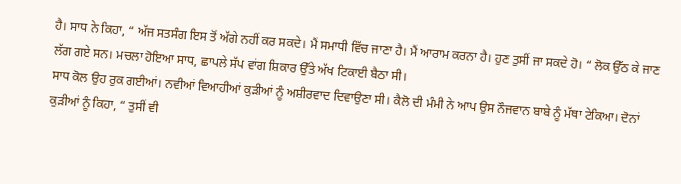ਹੈ। ਸਾਧ ਨੇ ਕਿਹਾ, “ ਅੱਜ ਸਤਸੰਗ ਇਸ ਤੋਂ ਅੱਗੇ ਨਹੀਂ ਕਰ ਸਕਦੇ। ਮੈਂ ਸਮਾਧੀ ਵਿੱਚ ਜਾਣਾ ਹੈ। ਮੈਂ ਆਰਾਮ ਕਰਨਾ ਹੈ। ਹੁਣ ਤੁਸੀਂ ਜਾ ਸਕਦੇ ਹੋ। “ ਲੋਕ ਉੱਠ ਕੇ ਜਾਣ ਲੱਗ ਗਏ ਸਨ। ਮਚਲਾ ਹੋਇਆ ਸਾਧ, ਛਾਪਲੇ ਸੱਪ ਵਾਂਗ ਸ਼ਿਕਾਰ ਉੱਤੇ ਅੱਖ ਟਿਕਾਈ ਬੈਠਾ ਸੀ।
ਸਾਧ ਕੋਲ ਉਹ ਰੁਕ ਗਈਆਂ। ਨਵੀਆਂ ਵਿਆਹੀਆਂ ਕੁੜੀਆਂ ਨੂੰ ਅਸ਼ੀਰਵਾਦ ਦਿਵਾਉਣਾ ਸੀ। ਕੈਲੋ ਦੀ ਮੰਮੀ ਨੇ ਆਪ ਉਸ ਨੌਜਵਾਨ ਬਾਬੇ ਨੂੰ ਮੱਥਾ ਟੇਕਿਆ। ਦੋਨਾਂ ਕੁੜੀਆਂ ਨੂੰ ਕਿਹਾ, “ ਤੁਸੀਂ ਵੀ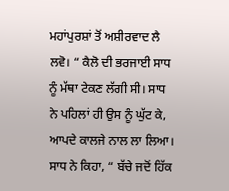ਮਹਾਂਪੁਰਸ਼ਾਂ ਤੋਂ ਅਸ਼ੀਰਵਾਦ ਲੈ ਲਵੋ। “ ਕੈਲੋ ਦੀ ਭਰਜਾਈ ਸਾਧ ਨੂੰ ਮੱਥਾ ਟੇਕਣ ਲੱਗੀ ਸੀ। ਸਾਧ ਨੇ ਪਹਿਲਾਂ ਹੀ ਉਸ ਨੂੰ ਘੁੱਟ ਕੇ, ਆਪਦੇ ਕਾਲਜੇ ਨਾਲ ਲਾ ਲਿਆ। ਸਾਧ ਨੇ ਕਿਹਾ, “ ਬੱਚੇ ਜਦੋਂ ਹਿੱਕ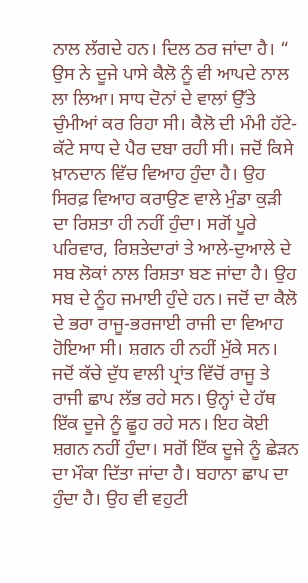ਨਾਲ ਲੱਗਦੇ ਹਨ। ਦਿਲ ਠਰ ਜਾਂਦਾ ਹੈ। “ ਉਸ ਨੇ ਦੂਜੇ ਪਾਸੇ ਕੈਲੋ ਨੂੰ ਵੀ ਆਪਦੇ ਨਾਲ ਲਾ ਲਿਆ। ਸਾਧ ਦੋਨਾਂ ਦੇ ਵਾਲਾਂ ਉੱਤੇ ਚੁੰਮੀਆਂ ਕਰ ਰਿਹਾ ਸੀ। ਕੈਲੋ ਦੀ ਮੰਮੀ ਹੱਟੇ-ਕੱਟੇ ਸਾਧ ਦੇ ਪੈਰ ਦਬਾ ਰਹੀ ਸੀ। ਜਦੋਂ ਕਿਸੇ ਖ਼ਾਨਦਾਨ ਵਿੱਚ ਵਿਆਹ ਹੁੰਦਾ ਹੈ। ਉਹ ਸਿਰਫ਼ ਵਿਆਹ ਕਰਾਉਣ ਵਾਲੇ ਮੁੰਡਾ ਕੁੜੀ ਦਾ ਰਿਸ਼ਤਾ ਹੀ ਨਹੀਂ ਹੁੰਦਾ। ਸਗੋਂ ਪੂਰੇ ਪਰਿਵਾਰ, ਰਿਸ਼ਤੇਦਾਰਾਂ ਤੇ ਆਲੇ-ਦੁਆਲੇ ਦੇ ਸਬ ਲੋਕਾਂ ਨਾਲ ਰਿਸ਼ਤਾ ਬਣ ਜਾਂਦਾ ਹੈ। ਉਹ ਸਬ ਦੇ ਨੂੰਹ ਜਮਾਈ ਹੁੰਦੇ ਹਨ। ਜਦੋਂ ਦਾ ਕੈਲੋ ਦੇ ਭਰਾ ਰਾਜੂ-ਭਰਜਾਈ ਰਾਜੀ ਦਾ ਵਿਆਹ ਹੋਇਆ ਸੀ। ਸ਼ਗਨ ਹੀ ਨਹੀਂ ਮੁੱਕੇ ਸਨ। ਜਦੋਂ ਕੱਚੇ ਦੁੱਧ ਵਾਲੀ ਪ੍ਰਾਂਤ ਵਿੱਚੋਂ ਰਾਜੂ ਤੇ ਰਾਜੀ ਛਾਪ ਲੱਭ ਰਹੇ ਸਨ। ਉਨ੍ਹਾਂ ਦੇ ਹੱਥ ਇੱਕ ਦੂਜੇ ਨੂੰ ਛੂਹ ਰਹੇ ਸਨ। ਇਹ ਕੋਈ ਸ਼ਗਨ ਨਹੀਂ ਹੁੰਦਾ। ਸਗੋਂ ਇੱਕ ਦੂਜੇ ਨੂੰ ਛੇੜਨ ਦਾ ਮੌਕਾ ਦਿੱਤਾ ਜਾਂਦਾ ਹੈ। ਬਹਾਨਾ ਛਾਪ ਦਾ ਹੁੰਦਾ ਹੈ। ਉਹ ਵੀ ਵਹੁਟੀ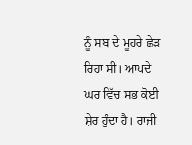ਨੂੰ ਸਬ ਦੇ ਮੂਹਰੇ ਛੇੜ ਰਿਹਾ ਸੀ। ਆਪਦੇ ਘਰ ਵਿੱਚ ਸਭ ਕੋਈ ਸ਼ੇਰ ਹੁੰਦਾ ਹੈ। ਰਾਜੀ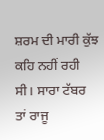ਸ਼ਰਮ ਦੀ ਮਾਰੀ ਕੁੱਝ ਕਹਿ ਨਹੀਂ ਰਹੀ ਸੀ। ਸਾਰਾ ਟੱਬਰ ਤਾਂ ਰਾਜੂ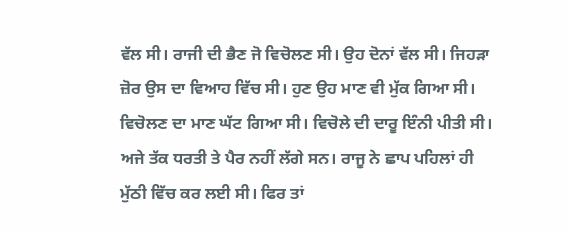ਵੱਲ ਸੀ। ਰਾਜੀ ਦੀ ਭੈਣ ਜੋ ਵਿਚੋਲਣ ਸੀ। ਉਹ ਦੋਨਾਂ ਵੱਲ ਸੀ। ਜਿਹੜਾ ਜ਼ੋਰ ਉਸ ਦਾ ਵਿਆਹ ਵਿੱਚ ਸੀ। ਹੁਣ ਉਹ ਮਾਣ ਵੀ ਮੁੱਕ ਗਿਆ ਸੀ। ਵਿਚੋਲਣ ਦਾ ਮਾਣ ਘੱਟ ਗਿਆ ਸੀ। ਵਿਚੋਲੇ ਦੀ ਦਾਰੂ ਇੰਨੀ ਪੀਤੀ ਸੀ। ਅਜੇ ਤੱਕ ਧਰਤੀ ਤੇ ਪੈਰ ਨਹੀਂ ਲੱਗੇ ਸਨ। ਰਾਜੂ ਨੇ ਛਾਪ ਪਹਿਲਾਂ ਹੀ ਮੁੱਠੀ ਵਿੱਚ ਕਰ ਲਈ ਸੀ। ਫਿਰ ਤਾਂ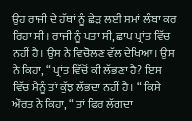ਉਹ ਰਾਜੀ ਦੇ ਹੱਥਾਂ ਨੂੰ ਛੇੜ ਲਈ ਸਮਾਂ ਲੰਬਾ ਕਰ ਰਿਹਾ ਸੀ। ਰਾਜੀ ਨੂੰ ਪਤਾ ਸੀ, ਛਾਪ ਪ੍ਰਾਂਤ ਵਿੱਚ ਨਹੀਂ ਹੈ। ਉਸ ਨੇ ਵਿਚੋਲਣ ਵੱਲ ਦੇਖਿਆ। ਉਸ ਨੇ ਕਿਹਾ, “ ਪ੍ਰਾਂਤ ਵਿੱਚੋਂ ਕੀ ਲੱਭਣਾ ਹੈ? ਇਸ ਵਿੱਚ ਮੈਨੂੰ ਤਾਂ ਕੁੱਝ ਲੱਭਦਾ ਨਹੀਂ ਹੈ। “ ਕਿਸੇ ਔਰਤ ਨੇ ਕਿਹਾ, “ ਤਾਂ ਫਿਰ ਲੱਗਦਾ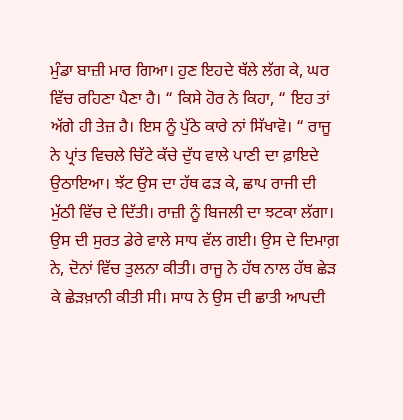ਮੁੰਡਾ ਬਾਜ਼ੀ ਮਾਰ ਗਿਆ। ਹੁਣ ਇਹਦੇ ਥੱਲੇ ਲੱਗ ਕੇ, ਘਰ ਵਿੱਚ ਰਹਿਣਾ ਪੈਣਾ ਹੈ। “ ਕਿਸੇ ਹੋਰ ਨੇ ਕਿਹਾ, “ ਇਹ ਤਾਂ ਅੱਗੇ ਹੀ ਤੇਜ਼ ਹੈ। ਇਸ ਨੂੰ ਪੁੱਠੇ ਕਾਰੇ ਨਾਂ ਸਿੱਖਾਵੋ। “ ਰਾਜੂ ਨੇ ਪ੍ਰਾਂਤ ਵਿਚਲੇ ਚਿੱਟੇ ਕੱਚੇ ਦੁੱਧ ਵਾਲੇ ਪਾਣੀ ਦਾ ਫ਼ਾਇਦੇ ਉਠਾਇਆ। ਝੱਟ ਉਸ ਦਾ ਹੱਥ ਫੜ ਕੇ, ਛਾਪ ਰਾਜੀ ਦੀ ਮੁੱਠੀ ਵਿੱਚ ਦੇ ਦਿੱਤੀ। ਰਾਜ਼ੀ ਨੂੰ ਬਿਜਲੀ ਦਾ ਝਟਕਾ ਲੱਗਾ।
ਉਸ ਦੀ ਸੁਰਤ ਡੇਰੇ ਵਾਲੇ ਸਾਧ ਵੱਲ ਗਈ। ਉਸ ਦੇ ਦਿਮਾਗ਼ ਨੇ, ਦੋਨਾਂ ਵਿੱਚ ਤੁਲਨਾ ਕੀਤੀ। ਰਾਜੂ ਨੇ ਹੱਥ ਨਾਲ ਹੱਥ ਛੇੜ ਕੇ ਛੇੜਖ਼ਾਨੀ ਕੀਤੀ ਸੀ। ਸਾਧ ਨੇ ਉਸ ਦੀ ਛਾਤੀ ਆਪਦੀ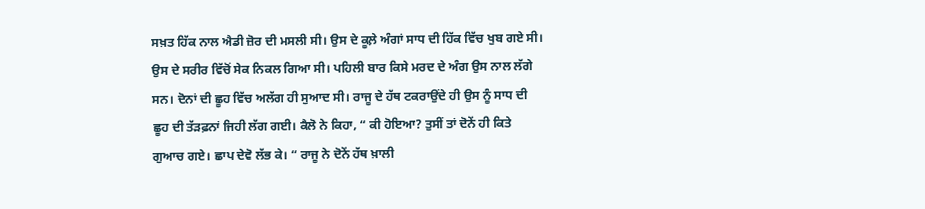ਸਖ਼ਤ ਹਿੱਕ ਨਾਲ ਐਡੀ ਜ਼ੋਰ ਦੀ ਮਸਲੀ ਸੀ। ਉਸ ਦੇ ਕੂਲ਼ੇ ਅੰਗਾਂ ਸਾਧ ਦੀ ਹਿੱਕ ਵਿੱਚ ਖੁਬ ਗਏ ਸੀ। ਉਸ ਦੇ ਸਰੀਰ ਵਿੱਚੋਂ ਸੇਕ ਨਿਕਲ ਗਿਆ ਸੀ। ਪਹਿਲੀ ਬਾਰ ਕਿਸੇ ਮਰਦ ਦੇ ਅੰਗ ਉਸ ਨਾਲ ਲੱਗੇ ਸਨ। ਦੋਨਾਂ ਦੀ ਛੂਹ ਵਿੱਚ ਅਲੱਗ ਹੀ ਸੁਆਦ ਸੀ। ਰਾਜੂ ਦੇ ਹੱਥ ਟਕਰਾਉਂਦੇ ਹੀ ਉਸ ਨੂੰ ਸਾਧ ਦੀ ਛੂਹ ਦੀ ਤੱੜਫ਼ਨਾਂ ਜਿਹੀ ਲੱਗ ਗਈ। ਕੈਲੋ ਨੇ ਕਿਹਾ, “ ਕੀ ਹੋਇਆ? ਤੁਸੀਂ ਤਾਂ ਦੋਨੇਂ ਹੀ ਕਿਤੇ ਗੁਆਚ ਗਏ। ਛਾਪ ਦੇਵੋ ਲੱਭ ਕੇ। “ ਰਾਜੂ ਨੇ ਦੋਨੇਂ ਹੱਥ ਖ਼ਾਲੀ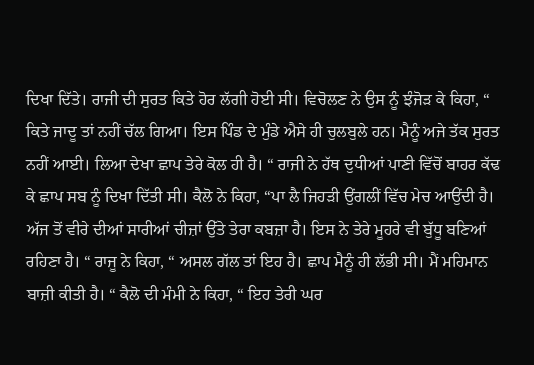ਦਿਖਾ ਦਿੱਤੇ। ਰਾਜੀ ਦੀ ਸੁਰਤ ਕਿਤੇ ਹੋਰ ਲੱਗੀ ਹੋਈ ਸੀ। ਵਿਚੋਲਣ ਨੇ ਉਸ ਨੂੰ ਝੰਜੋੜ ਕੇ ਕਿਹਾ, “ ਕਿਤੇ ਜਾਦੂ ਤਾਂ ਨਹੀਂ ਚੱਲ ਗਿਆ। ਇਸ ਪਿੰਡ ਦੇ ਮੁੰਡੇ ਐਸੇ ਹੀ ਚੁਲਬੁਲੇ ਹਨ। ਮੈਨੂੰ ਅਜੇ ਤੱਕ ਸੁਰਤ ਨਹੀਂ ਆਈ। ਲਿਆ ਦੇਖਾ ਛਾਪ ਤੇਰੇ ਕੋਲ ਹੀ ਹੈ। “ ਰਾਜੀ ਨੇ ਹੱਥ ਦੁਧੀਆਂ ਪਾਣੀ ਵਿੱਚੋਂ ਬਾਹਰ ਕੱਢ ਕੇ ਛਾਪ ਸਬ ਨੂੰ ਦਿਖਾ ਦਿੱਤੀ ਸੀ। ਕੈਲੋ ਨੇ ਕਿਹਾ, “ਪਾ ਲੈ ਜਿਹੜੀ ਉਂਗਲੀਂ ਵਿੱਚ ਮੇਚ ਆਉਂਦੀ ਹੈ। ਅੱਜ ਤੋਂ ਵੀਰੇ ਦੀਆਂ ਸਾਰੀਆਂ ਚੀਜ਼ਾਂ ਉੱਤੇ ਤੇਰਾ ਕਬਜ਼ਾ ਹੈ। ਇਸ ਨੇ ਤੇਰੇ ਮੂਹਰੇ ਵੀ ਬੁੱਧੂ ਬਣਿਆਂ ਰਹਿਣਾ ਹੈ। “ ਰਾਜੂ ਨੇ ਕਿਹਾ, “ ਅਸਲ ਗੱਲ ਤਾਂ ਇਹ ਹੈ। ਛਾਪ ਮੈਨੂੰ ਹੀ ਲੱਭੀ ਸੀ। ਮੈਂ ਮਹਿਮਾਨ ਬਾਜ਼ੀ ਕੀਤੀ ਹੈ। “ ਕੈਲੋ ਦੀ ਮੰਮੀ ਨੇ ਕਿਹਾ, “ ਇਹ ਤੇਰੀ ਘਰ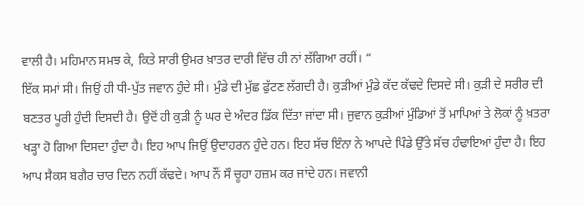ਵਾਲੀ ਹੈ। ਮਹਿਮਾਨ ਸਮਝ ਕੇ, ਕਿਤੇ ਸਾਰੀ ਉਮਰ ਖ਼ਾਤਰ ਦਾਰੀ ਵਿੱਚ ਹੀ ਨਾਂ ਲੱਗਿਆ ਰਹੀਂ। “
ਇੱਕ ਸਮਾਂ ਸੀ। ਜਿਉਂ ਹੀ ਧੀ-ਪੁੱਤ ਜਵਾਨ ਹੁੰਦੇ ਸੀ। ਮੁੰਡੇ ਦੀ ਮੁੱਛ ਫੁੱਟਣ ਲੱਗਦੀ ਹੈ। ਕੁੜੀਆਂ ਮੁੰਡੇ ਕੱਦ ਕੱਢਦੇ ਦਿਸਦੇ ਸੀ। ਕੁੜੀ ਦੇ ਸਰੀਰ ਦੀ ਬਣਤਰ ਪੂਰੀ ਹੁੰਦੀ ਦਿਸਦੀ ਹੈ। ਉਦੋਂ ਹੀ ਕੁੜੀ ਨੂੰ ਘਰ ਦੇ ਅੰਦਰ ਡਿੱਕ ਦਿੱਤਾ ਜਾਂਦਾ ਸੀ। ਜੁਵਾਨ ਕੁੜੀਆਂ ਮੁੰਡਿਆਂ ਤੋਂ ਮਾਪਿਆਂ ਤੇ ਲੋਕਾਂ ਨੂੰ ਖ਼ਤਰਾ ਖੜ੍ਹਾ ਹੋ ਗਿਆ ਦਿਸਦਾ ਹੁੰਦਾ ਹੈ। ਇਹ ਆਪ ਜਿਉਂ ਉਦਾਹਰਨ ਹੁੰਦੇ ਹਨ। ਇਹ ਸੱਚ ਇੰਨਾ ਨੇ ਆਪਦੇ ਪਿੰਡੇ ਉੱਤੇ ਸੱਚ ਹੰਢਾਇਆਂ ਹੁੰਦਾ ਹੈ। ਇਹ ਆਪ ਸੈਕਸ ਬਗੈਰ ਚਾਰ ਦਿਨ ਨਹੀਂ ਕੱਢਦੇ। ਆਪ ਨੌਂ ਸੌ ਚੂਹਾ ਹਜ਼ਮ ਕਰ ਜਾਂਦੇ ਹਨ। ਜਵਾਨੀ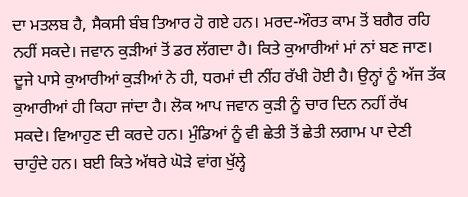ਦਾ ਮਤਲਬ ਹੈ, ਸੈਕਸੀ ਬੰਬ ਤਿਆਰ ਹੋ ਗਏ ਹਨ। ਮਰਦ-ਔਰਤ ਕਾਮ ਤੋਂ ਬਗੈਰ ਰਹਿ ਨਹੀਂ ਸਕਦੇ। ਜਵਾਨ ਕੁੜੀਆਂ ਤੋਂ ਡਰ ਲੱਗਦਾ ਹੈ। ਕਿਤੇ ਕੁਆਰੀਆਂ ਮਾਂ ਨਾਂ ਬਣ ਜਾਣ। ਦੂਜੇ ਪਾਸੇ ਕੁਆਰੀਆਂ ਕੁੜੀਆਂ ਨੇ ਹੀ, ਧਰਮਾਂ ਦੀ ਨੀਂਹ ਰੱਖੀ ਹੋਈ ਹੈ। ਉਨ੍ਹਾਂ ਨੂੰ ਅੱਜ ਤੱਕ ਕੁਆਰੀਆਂ ਹੀ ਕਿਹਾ ਜਾਂਦਾ ਹੈ। ਲੋਕ ਆਪ ਜਵਾਨ ਕੁੜੀ ਨੂੰ ਚਾਰ ਦਿਨ ਨਹੀਂ ਰੱਖ ਸਕਦੇ। ਵਿਆਹੁਣ ਦੀ ਕਰਦੇ ਹਨ। ਮੁੰਡਿਆਂ ਨੂੰ ਵੀ ਛੇਤੀ ਤੋਂ ਛੇਤੀ ਲਗਾਮ ਪਾ ਦੇਣੀ ਚਾਹੁੰਦੇ ਹਨ। ਬਈ ਕਿਤੇ ਅੱਥਰੇ ਘੋੜੇ ਵਾਂਗ ਖੁੱਲ੍ਹੇ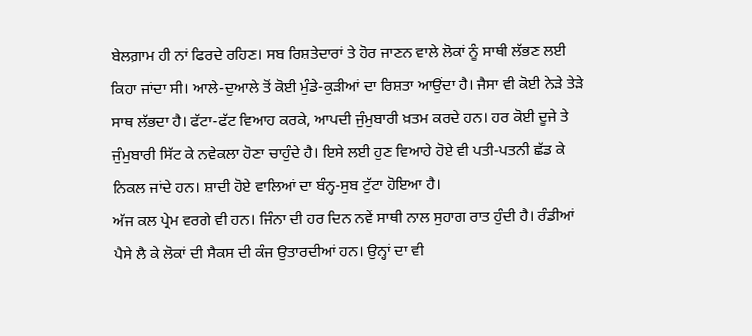ਬੇਲਗ਼ਾਮ ਹੀ ਨਾਂ ਫਿਰਦੇ ਰਹਿਣ। ਸਬ ਰਿਸ਼ਤੇਦਾਰਾਂ ਤੇ ਹੋਰ ਜਾਣਨ ਵਾਲੇ ਲੋਕਾਂ ਨੂੰ ਸਾਥੀ ਲੱਭਣ ਲਈ ਕਿਹਾ ਜਾਂਦਾ ਸੀ। ਆਲੇ-ਦੁਆਲੇ ਤੋਂ ਕੋਈ ਮੁੰਡੇ-ਕੁੜੀਆਂ ਦਾ ਰਿਸ਼ਤਾ ਆਉਂਦਾ ਹੈ। ਜੈਸਾ ਵੀ ਕੋਈ ਨੇੜੇ ਤੇੜੇ ਸਾਥ ਲੱਭਦਾ ਹੈ। ਫੱਟਾ-ਫੱਟ ਵਿਆਹ ਕਰਕੇ, ਆਪਦੀ ਜੁੰਮੁਬਾਰੀ ਖ਼ਤਮ ਕਰਦੇ ਹਨ। ਹਰ ਕੋਈ ਦੂਜੇ ਤੇ ਜੁੰਮੁਬਾਰੀ ਸਿੱਟ ਕੇ ਨਵੇਕਲਾ ਹੋਣਾ ਚਾਹੁੰਦੇ ਹੈ। ਇਸੇ ਲਈ ਹੁਣ ਵਿਆਹੇ ਹੋਏ ਵੀ ਪਤੀ-ਪਤਨੀ ਛੱਡ ਕੇ ਨਿਕਲ ਜਾਂਦੇ ਹਨ। ਸ਼ਾਦੀ ਹੋਏ ਵਾਲਿਆਂ ਦਾ ਬੰਨ੍ਹ-ਸੁਬ ਟੁੱਟਾ ਹੋਇਆ ਹੈ।
ਅੱਜ ਕਲ ਪ੍ਰੇਮ ਵਰਗੇ ਵੀ ਹਨ। ਜਿੰਨਾ ਦੀ ਹਰ ਦਿਨ ਨਵੇਂ ਸਾਥੀ ਨਾਲ ਸੁਹਾਗ ਰਾਤ ਹੁੰਦੀ ਹੈ। ਰੰਡੀਆਂ ਪੈਸੇ ਲੈ ਕੇ ਲੋਕਾਂ ਦੀ ਸੈਕਸ ਦੀ ਕੰਜ ਉਤਾਰਦੀਆਂ ਹਨ। ਉਨ੍ਹਾਂ ਦਾ ਵੀ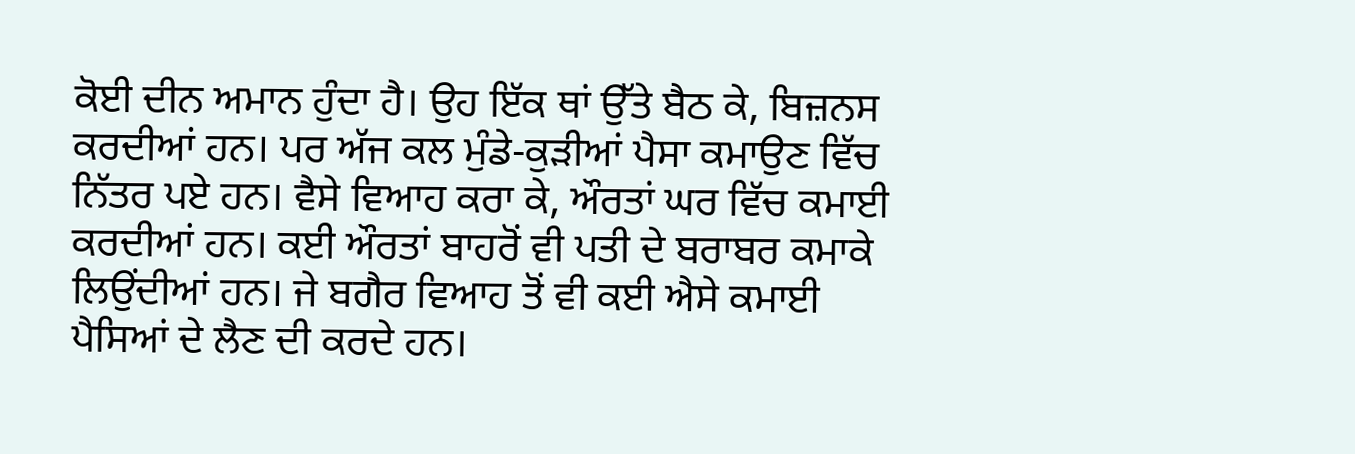ਕੋਈ ਦੀਨ ਅਮਾਨ ਹੁੰਦਾ ਹੈ। ਉਹ ਇੱਕ ਥਾਂ ਉੱਤੇ ਬੈਠ ਕੇ, ਬਿਜ਼ਨਸ ਕਰਦੀਆਂ ਹਨ। ਪਰ ਅੱਜ ਕਲ ਮੁੰਡੇ-ਕੁੜੀਆਂ ਪੈਸਾ ਕਮਾਉਣ ਵਿੱਚ ਨਿੱਤਰ ਪਏ ਹਨ। ਵੈਸੇ ਵਿਆਹ ਕਰਾ ਕੇ, ਔਰਤਾਂ ਘਰ ਵਿੱਚ ਕਮਾਈ ਕਰਦੀਆਂ ਹਨ। ਕਈ ਔਰਤਾਂ ਬਾਹਰੋਂ ਵੀ ਪਤੀ ਦੇ ਬਰਾਬਰ ਕਮਾਕੇ ਲਿਉਂਦੀਆਂ ਹਨ। ਜੇ ਬਗੈਰ ਵਿਆਹ ਤੋਂ ਵੀ ਕਈ ਐਸੇ ਕਮਾਈ ਪੈਸਿਆਂ ਦੇ ਲੈਣ ਦੀ ਕਰਦੇ ਹਨ।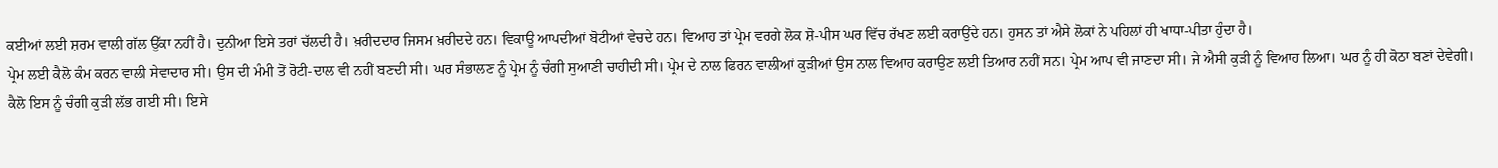ਕਈਆਂ ਲਈ ਸ਼ਰਮ ਵਾਲੀ ਗੱਲ ਉੱਕਾ ਨਹੀਂ ਹੈ। ਦੁਨੀਆ ਇਸੇ ਤਰਾਂ ਚੱਲਦੀ ਹੈ। ਖ਼ਰੀਦਦਾਰ ਜਿਸਮ ਖ਼ਰੀਦਦੇ ਹਨ। ਵਿਕਾਊ ਆਪਦੀਆਂ ਬੋਟੀਆਂ ਵੇਚਦੇ ਹਨ। ਵਿਆਹ ਤਾਂ ਪ੍ਰੇਮ ਵਰਗੇ ਲੋਕ ਸ਼ੋ-ਪੀਸ ਘਰ ਵਿੱਚ ਰੱਖਣ ਲਈ ਕਰਾਉਂਦੇ ਹਨ। ਹੁਸਨ ਤਾਂ ਐਸੇ ਲੋਕਾਂ ਨੇ ਪਹਿਲਾਂ ਹੀ ਖਾਧਾ-ਪੀਤਾ ਹੁੰਦਾ ਹੈ।
ਪ੍ਰੇਮ ਲਈ ਕੈਲੋ ਕੰਮ ਕਰਨ ਵਾਲੀ ਸੇਵਾਦਾਰ ਸੀ। ਉਸ ਦੀ ਮੰਮੀ ਤੋਂ ਰੋਟੀ-ਦਾਲ ਵੀ ਨਹੀਂ ਬਣਦੀ ਸੀ। ਘਰ ਸੰਭਾਲਣ ਨੂੰ ਪ੍ਰੇਮ ਨੂੰ ਚੰਗੀ ਸੁਆਣੀ ਚਾਹੀਦੀ ਸੀ। ਪ੍ਰੇਮ ਦੇ ਨਾਲ ਫਿਰਨ ਵਾਲੀਆਂ ਕੁੜੀਆਂ ਉਸ ਨਾਲ ਵਿਆਹ ਕਰਾਉਣ ਲਈ ਤਿਆਰ ਨਹੀਂ ਸਨ। ਪ੍ਰੇਮ ਆਪ ਵੀ ਜਾਣਦਾ ਸੀ। ਜੇ ਐਸੀ ਕੁੜੀ ਨੂੰ ਵਿਆਹ ਲਿਆ। ਘਰ ਨੂੰ ਹੀ ਕੋਠਾ ਬਣਾਂ ਦੇਵੇਗੀ। ਕੈਲੋ ਇਸ ਨੂੰ ਚੰਗੀ ਕੁੜੀ ਲੱਭ ਗਈ ਸੀ। ਇਸੇ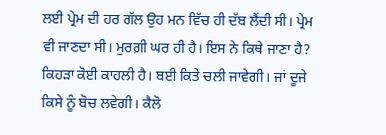ਲਈ ਪ੍ਰੇਮ ਦੀ ਹਰ ਗੱਲ ਉਹ ਮਨ ਵਿੱਚ ਹੀ ਦੱਬ ਲੈਂਦੀ ਸੀ। ਪ੍ਰੇਮ ਵੀ ਜਾਣਦਾ ਸੀ। ਮੁਰਗ਼ੀ ਘਰ ਹੀ ਹੈ। ਇਸ ਨੇ ਕਿਥੇ ਜਾਣਾ ਹੈ? ਕਿਹੜਾ ਕੋਈ ਕਾਹਲੀ ਹੈ। ਬਈ ਕਿਤੇ ਚਲੀ ਜਾਵੇਗੀ। ਜਾਂ ਦੂਜੇ ਕਿਸੇ ਨੂੰ ਬੋਚ ਲਵੇਗੀ। ਕੈਲੋ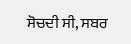ਸੋਚਦੀ ਸੀ, ਸਬਰ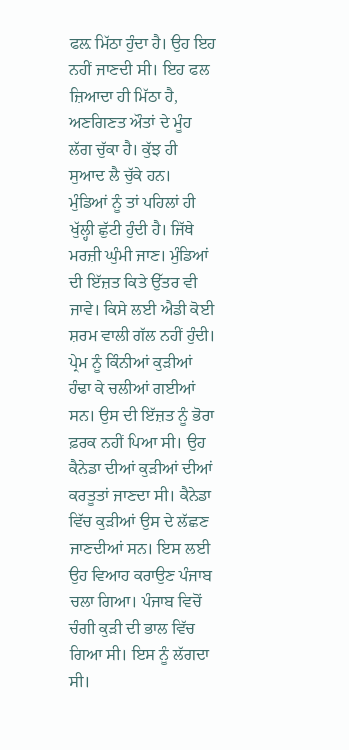ਫਲ਼ ਮਿੱਠਾ ਹੁੰਦਾ ਹੈ। ਉਹ ਇਹ ਨਹੀਂ ਜਾਣਦੀ ਸੀ। ਇਹ ਫਲ ਜ਼ਿਆਦਾ ਹੀ ਮਿੱਠਾ ਹੈ, ਅਣਗਿਣਤ ਔਤਾਂ ਦੇ ਮੂੰਹ ਲੱਗ ਚੁੱਕਾ ਹੈ। ਕੁੱਝ ਹੀ ਸੁਆਦ ਲੈ ਚੁੱਕੇ ਹਨ।
ਮੁੰਡਿਆਂ ਨੂੰ ਤਾਂ ਪਹਿਲਾਂ ਹੀ ਖੁੱਲ੍ਹੀ ਛੁੱਟੀ ਹੁੰਦੀ ਹੈ। ਜਿੱਥੇ ਮਰਜ਼ੀ ਘੁੰਮੀ ਜਾਣ। ਮੁੰਡਿਆਂ ਦੀ ਇੱਜ਼ਤ ਕਿਤੇ ਉੱਤਰ ਵੀ ਜਾਵੇ। ਕਿਸੇ ਲਈ ਐਡੀ ਕੋਈ ਸ਼ਰਮ ਵਾਲੀ ਗੱਲ ਨਹੀਂ ਹੁੰਦੀ। ਪ੍ਰੇਮ ਨੂੰ ਕਿੰਨੀਆਂ ਕੁੜੀਆਂ ਹੰਢਾ ਕੇ ਚਲੀਆਂ ਗਈਆਂ ਸਨ। ਉਸ ਦੀ ਇੱਜ਼ਤ ਨੂੰ ਭੋਰਾ ਫ਼ਰਕ ਨਹੀਂ ਪਿਆ ਸੀ। ਉਹ ਕੈਨੇਡਾ ਦੀਆਂ ਕੁੜੀਆਂ ਦੀਆਂ ਕਰਤੂਤਾਂ ਜਾਣਦਾ ਸੀ। ਕੈਨੇਡਾ ਵਿੱਚ ਕੁੜੀਆਂ ਉਸ ਦੇ ਲੱਛਣ ਜਾਣਦੀਆਂ ਸਨ। ਇਸ ਲਈ ਉਹ ਵਿਆਹ ਕਰਾਉਣ ਪੰਜਾਬ ਚਲਾ ਗਿਆ। ਪੰਜਾਬ ਵਿਚੋਂ ਚੰਗੀ ਕੁੜੀ ਦੀ ਭਾਲ ਵਿੱਚ ਗਿਆ ਸੀ। ਇਸ ਨੂੰ ਲੱਗਦਾ ਸੀ।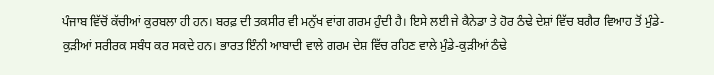ਪੰਜਾਬ ਵਿੱਚੋਂ ਕੱਚੀਆਂ ਕੁਰਬਲਾ ਹੀ ਹਨ। ਬਰਫ਼ ਦੀ ਤਕਸੀਰ ਵੀ ਮਨੁੱਖ ਵਾਂਗ ਗਰਮ ਹੁੰਦੀ ਹੈ। ਇਸੇ ਲਈ ਜੇ ਕੈਨੇਡਾ ਤੇ ਹੋਰ ਠੰਢੇ ਦੇਸ਼ਾਂ ਵਿੱਚ ਬਗੈਰ ਵਿਆਹ ਤੋਂ ਮੁੰਡੇ-ਕੁੜੀਆਂ ਸਰੀਰਕ ਸਬੰਧ ਕਰ ਸਕਦੇ ਹਨ। ਭਾਰਤ ਇੰਨੀ ਆਬਾਦੀ ਵਾਲੇ ਗਰਮ ਦੇਸ਼ ਵਿੱਚ ਰਹਿਣ ਵਾਲੇ ਮੁੰਡੇ-ਕੁੜੀਆਂ ਠੰਢੇ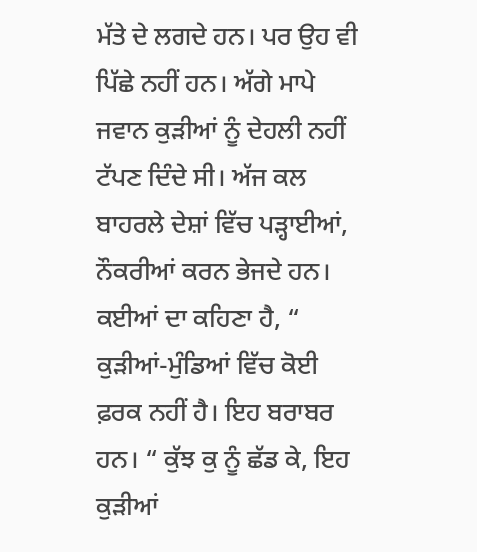ਮੱਤੇ ਦੇ ਲਗਦੇ ਹਨ। ਪਰ ਉਹ ਵੀ ਪਿੱਛੇ ਨਹੀਂ ਹਨ। ਅੱਗੇ ਮਾਪੇ ਜਵਾਨ ਕੁੜੀਆਂ ਨੂੰ ਦੇਹਲੀ ਨਹੀਂ ਟੱਪਣ ਦਿੰਦੇ ਸੀ। ਅੱਜ ਕਲ ਬਾਹਰਲੇ ਦੇਸ਼ਾਂ ਵਿੱਚ ਪੜ੍ਹਾਈਆਂ, ਨੌਕਰੀਆਂ ਕਰਨ ਭੇਜਦੇ ਹਨ। ਕਈਆਂ ਦਾ ਕਹਿਣਾ ਹੈ, “ ਕੁੜੀਆਂ-ਮੁੰਡਿਆਂ ਵਿੱਚ ਕੋਈ ਫ਼ਰਕ ਨਹੀਂ ਹੈ। ਇਹ ਬਰਾਬਰ ਹਨ। “ ਕੁੱਝ ਕੁ ਨੂੰ ਛੱਡ ਕੇ, ਇਹ ਕੁੜੀਆਂ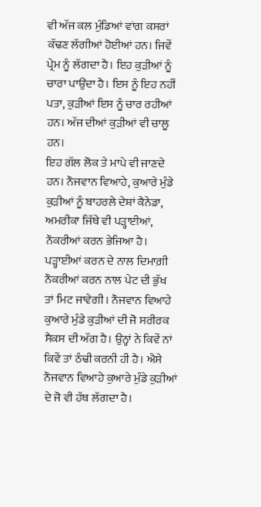ਵੀ ਅੱਜ ਕਲ ਮੁੰਡਿਆਂ ਵਾਂਗ ਕਸਰਾਂ ਕੱਢਣ ਲੱਗੀਆਂ ਹੋਈਆਂ ਹਨ। ਜਿਵੇਂ ਪ੍ਰੇਮ ਨੂੰ ਲੱਗਦਾ ਹੈ। ਇਹ ਕੁੜੀਆਂ ਨੂੰ ਚਾਰਾ ਪਾਉਂਦਾ ਹੈ। ਇਸ ਨੂੰ ਇਹ ਨਹੀਂ ਪਤਾ, ਕੁੜੀਆਂ ਇਸ ਨੂੰ ਚਾਰ ਰਹੀਆਂ ਹਨ। ਅੱਜ ਦੀਆਂ ਕੁੜੀਆਂ ਵੀ ਚਾਲੂ ਹਨ।
ਇਹ ਗੱਲ ਲੋਕ ਤੇ ਮਾਪੇ ਵੀ ਜਾਣਦੇ ਹਨ। ਨੌਜਵਾਨ ਵਿਆਹੇ, ਕੁਆਰੇ ਮੁੰਡੇ ਕੁੜੀਆਂ ਨੂੰ ਬਾਹਰਲੇ ਦੇਸ਼ਾਂ ਕੈਨੇਡਾ, ਅਮਰੀਕਾ ਜਿੱਥੇ ਵੀ ਪੜ੍ਹਾਈਆਂ, ਨੌਕਰੀਆਂ ਕਰਨ ਭੇਜਿਆ ਹੈ। ਪੜ੍ਹਾਈਆਂ ਕਰਨ ਦੇ ਨਾਲ ਦਿਮਾਗ਼ੀ ਨੌਕਰੀਆਂ ਕਰਨ ਨਾਲ ਪੇਟ ਦੀ ਭੁੱਖ ਤਾਂ ਮਿਟ ਜਾਵੇਗੀ। ਨੌਜਵਾਨ ਵਿਆਹੇ ਕੁਆਰੇ ਮੁੰਡੇ ਕੁੜੀਆਂ ਦੀ ਜੋ ਸਰੀਰਕ ਸੈਕਸ ਦੀ ਅੱਗ ਹੈ। ਉਨ੍ਹਾਂ ਨੇ ਕਿਵੇਂ ਨਾਂ ਕਿਵੇਂ ਤਾਂ ਠੰਢੀ ਕਰਨੀ ਹੀ ਹੈ। ਐਸੇ ਨੌਜਵਾਨ ਵਿਆਹੇ ਕੁਆਰੇ ਮੁੰਡੇ ਕੁੜੀਆਂ ਦੇ ਜੋ ਵੀ ਹੱਥ ਲੱਗਦਾ ਹੈ।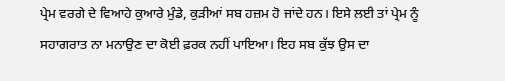ਪ੍ਰੇਮ ਵਰਗੇ ਦੇ ਵਿਆਹੇ ਕੁਆਰੇ ਮੁੰਡੇ, ਕੁੜੀਆਂ ਸਬ ਹਜ਼ਮ ਹੋ ਜਾਂਦੇ ਹਨ। ਇਸੇ ਲਈ ਤਾਂ ਪ੍ਰੇਮ ਨੂੰ ਸਹਾਗਰਾਤ ਨਾ ਮਨਾਉਣ ਦਾ ਕੋਈ ਫ਼ਰਕ ਨਹੀਂ ਪਾਇਆ। ਇਹ ਸਬ ਕੁੱਝ ਉਸ ਦਾ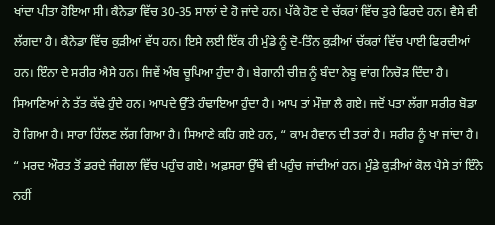ਖਾਂਦਾ ਪੀਤਾ ਹੋਇਆ ਸੀ। ਕੈਨੇਡਾ ਵਿੱਚ 30-35 ਸਾਲਾਂ ਦੇ ਹੋ ਜਾਂਦੇ ਹਨ। ਪੱਕੇ ਹੋਣ ਦੇ ਚੱਕਰਾਂ ਵਿੱਚ ਤੁਰੇ ਫਿਰਦੇ ਹਨ। ਵੈਸੇ ਵੀ ਲੱਗਦਾ ਹੈ। ਕੈਨੇਡਾ ਵਿੱਚ ਕੁੜੀਆਂ ਵੱਧ ਹਨ। ਇਸੇ ਲਈ ਇੱਕ ਹੀ ਮੁੰਡੇ ਨੂੰ ਦੋ-ਤਿੰਨ ਕੁੜੀਆਂ ਚੱਕਰਾਂ ਵਿੱਚ ਪਾਈ ਫਿਰਦੀਆਂ ਹਨ। ਇੰਨਾ ਦੇ ਸਰੀਰ ਐਸੇ ਹਨ। ਜਿਵੇਂ ਅੰਬ ਚੂਪਿਆ ਹੁੰਦਾ ਹੈ। ਬੇਗਾਨੀ ਚੀਜ਼ ਨੂੰ ਬੰਦਾ ਨੇਬੂ ਵਾਂਗ ਨਿਚੋੜ ਦਿੰਦਾ ਹੈ। ਸਿਆਣਿਆਂ ਨੇ ਤੱਤ ਕੱਢੇ ਹੁੰਦੇ ਹਨ। ਆਪਦੇ ਉੱਤੇ ਹੰਢਾਇਆ ਹੁੰਦਾ ਹੈ। ਆਪ ਤਾਂ ਮੌਜ਼ਾ ਲੈ ਗਏ। ਜਦੋਂ ਪਤਾ ਲੱਗਾ ਸਰੀਰ ਬੋਡਾ ਹੋ ਗਿਆ ਹੈ। ਸਾਰਾ ਹਿੱਲਣ ਲੱਗ ਗਿਆ ਹੈ। ਸਿਆਣੇ ਕਹਿ ਗਏ ਹਨ, “ ਕਾਮ ਹੈਵਾਨ ਦੀ ਤਰਾਂ ਹੈ। ਸਰੀਰ ਨੂੰ ਖਾ ਜਾਂਦਾ ਹੈ। “ ਮਰਦ ਔਰਤ ਤੋਂ ਡਰਦੇ ਜੰਗਲਾ ਵਿੱਚ ਪਹੁੰਚ ਗਏ। ਅਫ਼ਸਰਾ ਉੱਥੇ ਵੀ ਪਹੁੰਚ ਜਾਂਦੀਆਂ ਹਨ। ਮੁੰਡੇ ਕੁੜੀਆਂ ਕੋਲ ਪੈਸੇ ਤਾਂ ਇੰਨੇ ਨਹੀਂ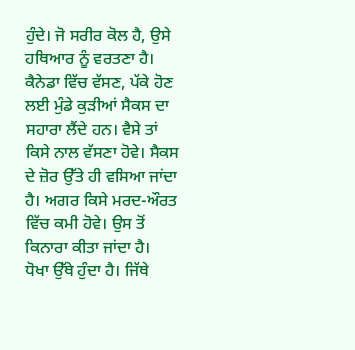ਹੁੰਦੇ। ਜੋ ਸਰੀਰ ਕੋਲ ਹੈ, ਉਸੇ ਹਥਿਆਰ ਨੂੰ ਵਰਤਣਾ ਹੈ। ਕੈਨੇਡਾ ਵਿੱਚ ਵੱਸਣ, ਪੱਕੇ ਹੋਣ ਲਈ ਮੁੰਡੇ ਕੁੜੀਆਂ ਸੈਕਸ ਦਾ ਸਹਾਰਾ ਲੈਂਦੇ ਹਨ। ਵੈਸੇ ਤਾਂ ਕਿਸੇ ਨਾਲ ਵੱਸਣਾ ਹੋਵੇ। ਸੈਕਸ ਦੇ ਜ਼ੋਰ ਉੱਤੇ ਹੀ ਵਸਿਆ ਜਾਂਦਾ ਹੈ। ਅਗਰ ਕਿਸੇ ਮਰਦ-ਔਰਤ ਵਿੱਚ ਕਮੀ ਹੋਵੇ। ਉਸ ਤੋਂ ਕਿਨਾਰਾ ਕੀਤਾ ਜਾਂਦਾ ਹੈ।
ਧੋਖਾ ਉੱਥੇ ਹੁੰਦਾ ਹੈ। ਜਿੱਥੇ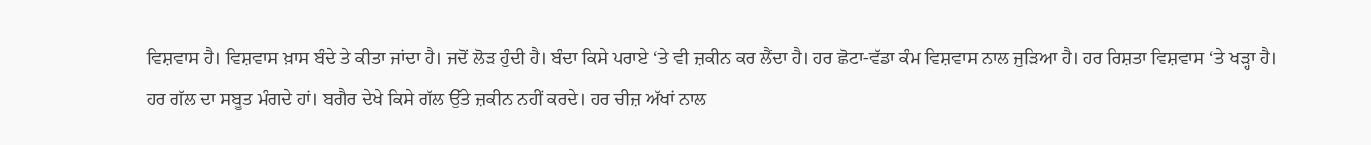ਵਿਸ਼ਵਾਸ ਹੈ। ਵਿਸ਼ਵਾਸ ਖ਼ਾਸ ਬੰਦੇ ਤੇ ਕੀਤਾ ਜਾਂਦਾ ਹੈ। ਜਦੋਂ ਲੋੜ ਹੁੰਦੀ ਹੈ। ਬੰਦਾ ਕਿਸੇ ਪਰਾਏ ‘ਤੇ ਵੀ ਜ਼ਕੀਨ ਕਰ ਲੈਂਦਾ ਹੈ। ਹਰ ਛੋਟਾ-ਵੱਡਾ ਕੰਮ ਵਿਸ਼ਵਾਸ ਨਾਲ ਜੁੜਿਆ ਹੈ। ਹਰ ਰਿਸ਼ਤਾ ਵਿਸ਼ਵਾਸ ‘ਤੇ ਖੜ੍ਹਾ ਹੈ। ਹਰ ਗੱਲ ਦਾ ਸਬੂਤ ਮੰਗਦੇ ਹਾਂ। ਬਗੈਰ ਦੇਖੇ ਕਿਸੇ ਗੱਲ ਉੱਤੇ ਜ਼ਕੀਨ ਨਹੀਂ ਕਰਦੇ। ਹਰ ਚੀਜ਼ ਅੱਖਾਂ ਨਾਲ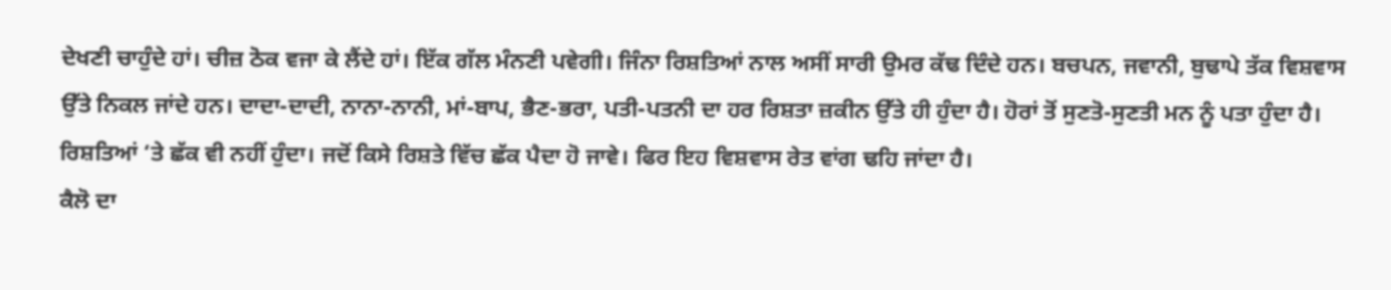ਦੇਖਣੀ ਚਾਹੁੰਦੇ ਹਾਂ। ਚੀਜ਼ ਠੋਕ ਵਜਾ ਕੇ ਲੈਂਦੇ ਹਾਂ। ਇੱਕ ਗੱਲ ਮੰਨਣੀ ਪਵੇਗੀ। ਜਿੰਨਾ ਰਿਸ਼ਤਿਆਂ ਨਾਲ ਅਸੀਂ ਸਾਰੀ ਉਮਰ ਕੱਢ ਦਿੰਦੇ ਹਨ। ਬਚਪਨ, ਜਵਾਨੀ, ਬੁਢਾਪੇ ਤੱਕ ਵਿਸ਼ਵਾਸ ਉੱਤੇ ਨਿਕਲ ਜਾਂਦੇ ਹਨ। ਦਾਦਾ-ਦਾਦੀ, ਨਾਨਾ-ਨਾਨੀ, ਮਾਂ-ਬਾਪ, ਭੈਣ-ਭਰਾ, ਪਤੀ-ਪਤਨੀ ਦਾ ਹਰ ਰਿਸ਼ਤਾ ਜ਼ਕੀਨ ਉੱਤੇ ਹੀ ਹੁੰਦਾ ਹੈ। ਹੋਰਾਂ ਤੋਂ ਸੁਣਤੋ-ਸੁਣਤੀ ਮਨ ਨੂੰ ਪਤਾ ਹੁੰਦਾ ਹੈ। ਰਿਸ਼ਤਿਆਂ ‘ਤੇ ਛੱਕ ਵੀ ਨਹੀਂ ਹੁੰਦਾ। ਜਦੋਂ ਕਿਸੇ ਰਿਸ਼ਤੇ ਵਿੱਚ ਛੱਕ ਪੈਦਾ ਹੋ ਜਾਵੇ। ਫਿਰ ਇਹ ਵਿਸ਼ਵਾਸ ਰੇਤ ਵਾਂਗ ਢਹਿ ਜਾਂਦਾ ਹੈ।
ਕੈਲੋ ਦਾ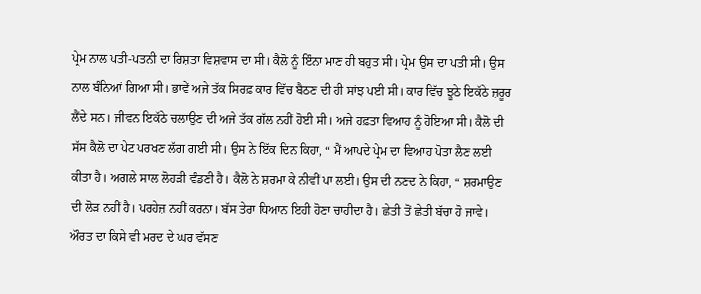ਪ੍ਰੇਮ ਨਾਲ ਪਤੀ-ਪਤਨੀ ਦਾ ਰਿਸ਼ਤਾ ਵਿਸ਼ਵਾਸ ਦਾ ਸੀ। ਕੈਲੋ ਨੂੰ ਇੰਨਾ ਮਾਣ ਹੀ ਬਹੁਤ ਸੀ। ਪ੍ਰੇਮ ਉਸ ਦਾ ਪਤੀ ਸੀ। ਉਸ ਨਾਲ ਬੰਨਿਆਂ ਗਿਆ ਸੀ। ਭਾਵੇਂ ਅਜੇ ਤੱਕ ਸਿਰਫ਼ ਕਾਰ ਵਿੱਚ ਬੈਠਣ ਦੀ ਹੀ ਸਾਂਝ ਪਈ ਸੀ। ਕਾਰ ਵਿੱਚ ਝੂਠੇ ਇਕੱਠੇ ਜ਼ਰੂਰ ਲੈਂਦੇ ਸਨ। ਜੀਵਨ ਇਕੱਠੇ ਚਲਾਉਣ ਦੀ ਅਜੇ ਤੱਕ ਗੱਲ ਨਹੀਂ ਹੋਈ ਸੀ। ਅਜੇ ਹਫ਼ਤਾ ਵਿਆਹ ਨੂੰ ਹੋਇਆ ਸੀ। ਕੈਲੋ ਦੀ ਸੱਸ ਕੈਲੋ ਦਾ ਪੇਟ ਪਰਖਣ ਲੱਗ ਗਈ ਸੀ। ਉਸ ਨੇ ਇੱਕ ਦਿਨ ਕਿਹਾ, “ ਮੈਂ ਆਪਦੇ ਪ੍ਰੇਮ ਦਾ ਵਿਆਹ ਪੋਤਾ ਲੈਣ ਲਈ ਕੀਤਾ ਹੈ। ਅਗਲੇ ਸਾਲ ਲੋਹੜੀ ਵੰਡਣੀ ਹੈ। ਕੈਲੋ ਨੇ ਸ਼ਰਮਾ ਕੇ ਨੀਵੀਂ ਪਾ ਲਈ। ਉਸ ਦੀ ਨਣਦ ਨੇ ਕਿਹਾ, “ ਸ਼ਰਮਾਉਣ ਦੀ ਲੋੜ ਨਹੀਂ ਹੈ। ਪਰਹੇਜ਼ ਨਹੀਂ ਕਰਨਾ। ਬੱਸ ਤੇਰਾ ਧਿਆਨ ਇਹੀ ਹੋਣਾ ਚਾਹੀਦਾ ਹੈ। ਛੇਤੀ ਤੋਂ ਛੇਤੀ ਬੱਚਾ ਹੋ ਜਾਵੇ। ਔਰਤ ਦਾ ਕਿਸੇ ਵੀ ਮਰਦ ਦੇ ਘਰ ਵੱਸਣ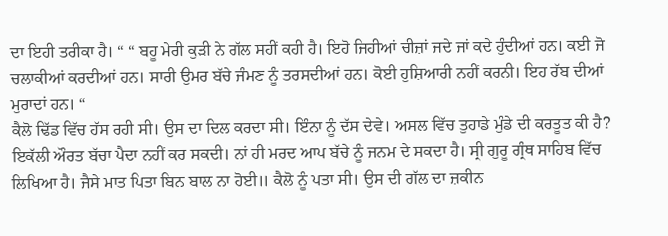ਦਾ ਇਹੀ ਤਰੀਕਾ ਹੈ। “ “ ਬਹੂ ਮੇਰੀ ਕੁੜੀ ਨੇ ਗੱਲ ਸਹੀਂ ਕਹੀ ਹੈ। ਇਹੋ ਜਿਹੀਆਂ ਚੀਜ਼ਾਂ ਜਦੇ ਜਾਂ ਕਦੇ ਹੁੰਦੀਆਂ ਹਨ। ਕਈ ਜੋ ਚਲਾਕੀਆਂ ਕਰਦੀਆਂ ਹਨ। ਸਾਰੀ ਉਮਰ ਬੱਚੇ ਜੰਮਣ ਨੂੰ ਤਰਸਦੀਆਂ ਹਨ। ਕੋਈ ਹੁਸ਼ਿਆਰੀ ਨਹੀਂ ਕਰਨੀ। ਇਹ ਰੱਬ ਦੀਆਂ ਮੁਰਾਦਾਂ ਹਨ। “
ਕੈਲੋ ਢਿੱਡ ਵਿੱਚ ਹੱਸ ਰਹੀ ਸੀ। ਉਸ ਦਾ ਦਿਲ ਕਰਦਾ ਸੀ। ਇੰਨਾ ਨੂੰ ਦੱਸ ਦੇਵੇ। ਅਸਲ ਵਿੱਚ ਤੁਹਾਡੇ ਮੁੰਡੇ ਦੀ ਕਰਤੂਤ ਕੀ ਹੈ? ਇਕੱਲੀ ਔਰਤ ਬੱਚਾ ਪੈਦਾ ਨਹੀਂ ਕਰ ਸਕਦੀ। ਨਾਂ ਹੀ ਮਰਦ ਆਪ ਬੱਚੇ ਨੂੰ ਜਨਮ ਦੇ ਸਕਦਾ ਹੈ। ਸ੍ਰੀ ਗੁਰੂ ਗ੍ਰੰਥ ਸਾਹਿਬ ਵਿੱਚ ਲਿਖਿਆ ਹੈ। ਜੈਸੇ ਮਾਤ ਪਿਤਾ ਬਿਨ ਬਾਲ ਨਾ ਹੋਈ॥ ਕੈਲੋ ਨੂੰ ਪਤਾ ਸੀ। ਉਸ ਦੀ ਗੱਲ ਦਾ ਜ਼ਕੀਨ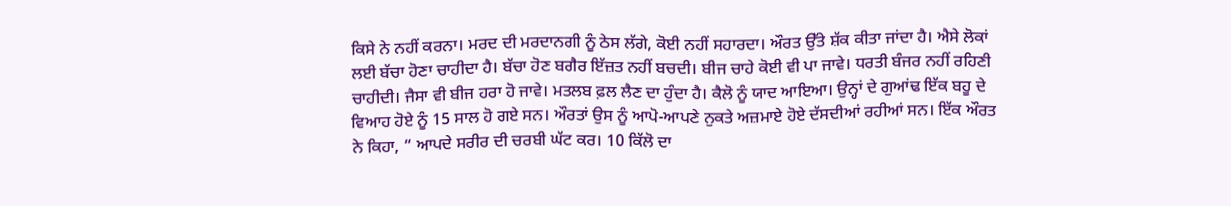ਕਿਸੇ ਨੇ ਨਹੀਂ ਕਰਨਾ। ਮਰਦ ਦੀ ਮਰਦਾਨਗੀ ਨੂੰ ਠੇਸ ਲੱਗੇ, ਕੋਈ ਨਹੀਂ ਸਹਾਰਦਾ। ਔਰਤ ਉੱਤੇ ਸ਼ੱਕ ਕੀਤਾ ਜਾਂਦਾ ਹੈ। ਐਸੇ ਲੋਕਾਂ ਲਈ ਬੱਚਾ ਹੋਣਾ ਚਾਹੀਦਾ ਹੈ। ਬੱਚਾ ਹੋਣ ਬਗੈਰ ਇੱਜ਼ਤ ਨਹੀਂ ਬਚਦੀ। ਬੀਜ ਚਾਹੇ ਕੋਈ ਵੀ ਪਾ ਜਾਵੇ। ਧਰਤੀ ਬੰਜਰ ਨਹੀਂ ਰਹਿਣੀ ਚਾਹੀਦੀ। ਜੈਸਾ ਵੀ ਬੀਜ ਹਰਾ ਹੋ ਜਾਵੇ। ਮਤਲਬ ਫ਼ਲ ਲੈਣ ਦਾ ਹੁੰਦਾ ਹੈ। ਕੈਲੋ ਨੂੰ ਯਾਦ ਆਇਆ। ਉਨ੍ਹਾਂ ਦੇ ਗੁਆਂਢ ਇੱਕ ਬਹੂ ਦੇ ਵਿਆਹ ਹੋਏ ਨੂੰ 15 ਸਾਲ ਹੋ ਗਏ ਸਨ। ਔਰਤਾਂ ਉਸ ਨੂੰ ਆਪੋ-ਆਪਣੇ ਨੁਕਤੇ ਅਜ਼ਮਾਏ ਹੋਏ ਦੱਸਦੀਆਂ ਰਹੀਆਂ ਸਨ। ਇੱਕ ਔਰਤ ਨੇ ਕਿਹਾ, “ ਆਪਦੇ ਸਰੀਰ ਦੀ ਚਰਬੀ ਘੱਟ ਕਰ। 10 ਕਿੱਲੋ ਦਾ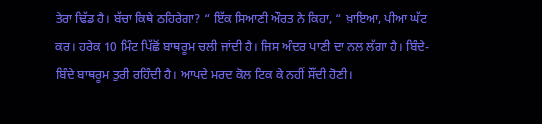ਤੇਰਾ ਢਿੱਡ ਹੈ। ਬੱਚਾ ਕਿਥੇ ਠਹਿਰੇਗਾ? “ ਇੱਕ ਸਿਆਣੀ ਔਰਤ ਨੇ ਕਿਹਾ, “ ਖ਼ਾਇਆ, ਪੀਆ ਘੱਟ ਕਰ। ਹਰੇਕ 10 ਮਿੰਟ ਪਿੱਛੋਂ ਬਾਥਰੂਮ ਚਲੀ ਜਾਂਦੀ ਹੈ। ਜਿਸ ਅੰਦਰ ਪਾਣੀ ਦਾ ਨਲ ਲੱਗਾ ਹੈ। ਬਿੰਦੇ-ਬਿੰਦੇ ਬਾਥਰੂਮ ਤੁਰੀ ਰਹਿੰਦੀ ਹੈ। ਆਪਦੇ ਮਰਦ ਕੋਲ ਟਿਕ ਕੇ ਨਹੀਂ ਸੌਂਦੀ ਹੋਣੀ।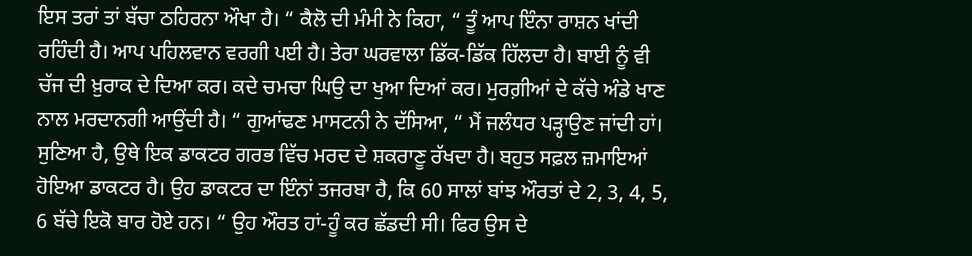ਇਸ ਤਰਾਂ ਤਾਂ ਬੱਚਾ ਠਹਿਰਨਾ ਔਖਾ ਹੈ। “ ਕੈਲੋ ਦੀ ਮੰਮੀ ਨੇ ਕਿਹਾ, “ ਤੂੰ ਆਪ ਇੰਨਾ ਰਾਸ਼ਨ ਖਾਂਦੀ ਰਹਿੰਦੀ ਹੈ। ਆਪ ਪਹਿਲਵਾਨ ਵਰਗੀ ਪਈ ਹੈ। ਤੇਰਾ ਘਰਵਾਲਾ ਡਿੱਕ-ਡਿੱਕ ਹਿੱਲਦਾ ਹੈ। ਬਾਈ ਨੂੰ ਵੀ ਚੱਜ ਦੀ ਖ਼ੁਰਾਕ ਦੇ ਦਿਆ ਕਰ। ਕਦੇ ਚਮਚਾ ਘਿਉ ਦਾ ਖੁਆ ਦਿਆਂ ਕਰ। ਮੁਰਗ਼ੀਆਂ ਦੇ ਕੱਚੇ ਅੰਡੇ ਖਾਣ ਨਾਲ ਮਰਦਾਨਗੀ ਆਉਂਦੀ ਹੈ। “ ਗੁਆਂਢਣ ਮਾਸਟਨੀ ਨੇ ਦੱਸਿਆ, “ ਮੈਂ ਜਲੰਧਰ ਪੜ੍ਹਾਉਣ ਜਾਂਦੀ ਹਾਂ। ਸੁਣਿਆ ਹੈ, ਉਥੇ ਇਕ ਡਾਕਟਰ ਗਰਭ ਵਿੱਚ ਮਰਦ ਦੇ ਸ਼ਕਰਾਣੂ ਰੱਖਦਾ ਹੈ। ਬਹੁਤ ਸਫ਼ਲ ਜ਼ਮਾਇਆਂ ਹੋਇਆ ਡਾਕਟਰ ਹੈ। ਉਹ ਡਾਕਟਰ ਦਾ ਇੰਨਾਂ ਤਜਰਬਾ ਹੈ, ਕਿ 60 ਸਾਲਾਂ ਬਾਂਝ ਔਰਤਾਂ ਦੇ 2, 3, 4, 5, 6 ਬੱਚੇ ਇਕੋ ਬਾਰ ਹੋਏ ਹਨ। “ ਉਹ ਔਰਤ ਹਾਂ-ਹੂੰ ਕਰ ਛੱਡਦੀ ਸੀ। ਫਿਰ ਉਸ ਦੇ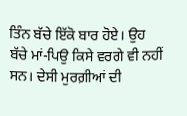ਤਿੰਨ ਬੱਚੇ ਇੱਕੋ ਬਾਰ ਹੋਏ। ਉਹ ਬੱਚੇ ਮਾਂ-ਪਿਉ ਕਿਸੇ ਵਰਗੇ ਵੀ ਨਹੀਂ ਸਨ। ਦੇਸੀ ਮੁਰਗ਼ੀਆਂ ਦੀ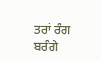ਤਰਾਂ ਰੰਗ ਬਰੰਗੇ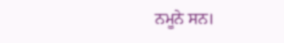ਨਮੂਨੇ ਸਨ।